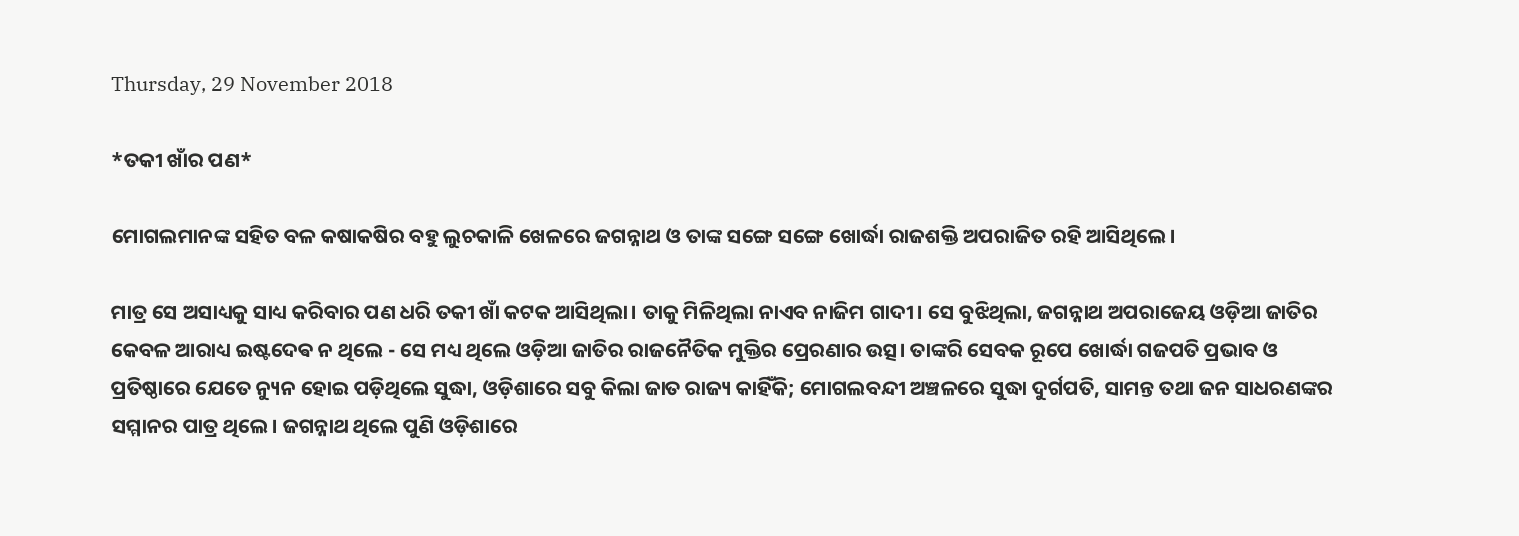Thursday, 29 November 2018

*ତକୀ ଖାଁର ପଣ*

ମୋଗଲମାନଙ୍କ ସହିତ ବଳ କଷାକଷିର ବହୁ ଲୁଚକାଳି ଖେଳରେ ଜଗନ୍ନାଥ ଓ ତାଙ୍କ ସଙ୍ଗେ ସଙ୍ଗେ ଖୋର୍ଦ୍ଧା ରାଜଶକ୍ତି ଅପରାଜିତ ରହି ଆସିଥିଲେ।

ମାତ୍ର ସେ ଅସାଧ୍ୟକୁ ସାଧ୍ୟ କରିବାର ପଣ ଧରି ତକୀ ଖାଁ କଟକ ଆସିଥିଲା। ତାକୁ ମିଳିଥିଲା ନାଏବ ନାଜିମ ଗାଦୀ। ସେ ବୁଝିଥିଲା, ଜଗନ୍ନାଥ ଅପରାଜେୟ ଓଡ଼ିଆ ଜାତିର କେବଳ ଆରାଧ୍ୟ ଇଷ୍ଟଦେଵ ନ ଥିଲେ - ସେ ମଧ୍ୟ ଥିଲେ ଓଡ଼ିଆ ଜାତିର ରାଜନୈତିକ ମୁକ୍ତିର ପ୍ରେରଣାର ଉତ୍ସ। ତାଙ୍କରି ସେବକ ରୂପେ ଖୋର୍ଦ୍ଧା ଗଜପତି ପ୍ରଭାବ ଓ ପ୍ରତିଷ୍ଠାରେ ଯେତେ ନ୍ୟୁନ ହୋଇ ପଡ଼ିଥିଲେ ସୁଦ୍ଧା, ଓଡ଼ିଶାରେ ସବୁ କିଲା ଜାତ ରାଜ୍ୟ କାହିଁକି; ମୋଗଲବନ୍ଦୀ ଅଞ୍ଚଳରେ ସୁଦ୍ଧା ଦୁର୍ଗପତି, ସାମନ୍ତ ତଥା ଜନ ସାଧରଣଙ୍କର ସମ୍ମାନର ପାତ୍ର ଥିଲେ। ଜଗନ୍ନାଥ ଥିଲେ ପୁଣି ଓଡ଼ିଶାରେ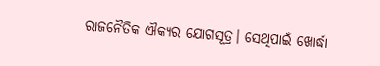ରାଜନୈତିକ ଐକ୍ୟର ଯୋଗସୂତ୍ର। ସେଥିପାଇଁ ଖୋର୍ଦ୍ଧା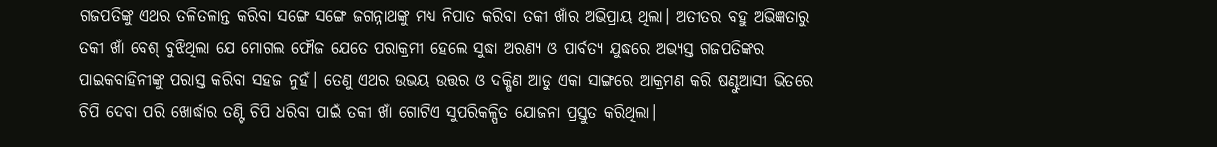ଗଜପତିଙ୍କୁ ଏଥର ତଳିତଳାନ୍ତ କରିବା ସଙ୍ଗେ ସଙ୍ଗେ ଜଗନ୍ନାଥଙ୍କୁ ମଧ୍ୟ ନିପାତ କରିବା ତକୀ ଖାଁର ଅଭିପ୍ରାୟ ଥିଲା। ଅତୀତର ବହୁ ଅଭିଜ୍ଞତାରୁ ତକୀ ଖାଁ ବେଶ୍ ବୁଝିଥିଲା ଯେ ମୋଗଲ ଫୌଜ ଯେତେ ପରାକ୍ରମୀ ହେଲେ ସୁଦ୍ଧା ଅରଣ୍ୟ ଓ ପାର୍ବତ୍ୟ ଯୁଦ୍ଧରେ ଅଭ୍ୟସ୍ତ ଗଜପତିଙ୍କର ପାଇକବାହିନୀଙ୍କୁ ପରାସ୍ତ କରିବା ସହଜ ନୁହଁ। ତେଣୁ ଏଥର ଉଭୟ ଉତ୍ତର ଓ ଦକ୍ଷିଣ ଆଡୁ ଏକା ସାଙ୍ଗରେ ଆକ୍ରମଣ କରି ଷଣ୍ଢୁଆସୀ ଭିତରେ ଚିପି ଦେବା ପରି ଖୋର୍ଦ୍ଧାର ତଣ୍ଟି ଚିପି ଧରିବା ପାଇଁ ତକୀ ଖାଁ ଗୋଟିଏ ସୁପରିକଳ୍ପିତ ଯୋଜନା ପ୍ରସ୍ତୁତ କରିଥିଲା।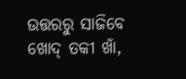ଉତ୍ତରରୁ ସାଜିବେ ଖୋଦ୍ ତକୀ ଖାଁ,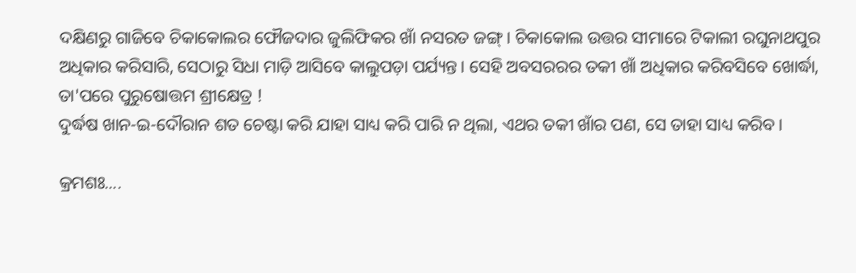ଦକ୍ଷିଣରୁ ଗାଜିବେ ଚିକାକୋଲର ଫୌଜଦାର ଜୁଲିଫିକର ଖାଁ ନସରତ ଜଙ୍ଗ୍। ଚିକାକୋଲ ଉତ୍ତର ସୀମାରେ ଟିକାଲୀ ରଘୁନାଥପୁର ଅଧିକାର କରିସାରି, ସେଠାରୁ ସିଧା ମାଡ଼ି ଆସିବେ କାଲୁପଡ଼ା ପର୍ଯ୍ୟନ୍ତ। ସେହି ଅବସରରର ତକୀ ଖାଁ ଅଧିକାର କରିବସିବେ ଖୋର୍ଦ୍ଧା, ତା'ପରେ ପୁରୁଷୋତ୍ତମ ଶ୍ରୀକ୍ଷେତ୍ର !
ଦୁର୍ଦ୍ଧଷ ଖାନ-ଇ-ଦୌରାନ ଶତ ଚେଷ୍ଟା କରି ଯାହା ସାଧ୍ୟ କରି ପାରି ନ ଥିଲା, ଏଥର ତକୀ ଖାଁର ପଣ, ସେ ତାହା ସାଧ୍ୟ କରିବ।

କ୍ରମଶଃ....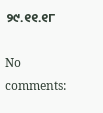୨୯.୧୧.୧୮

No comments: